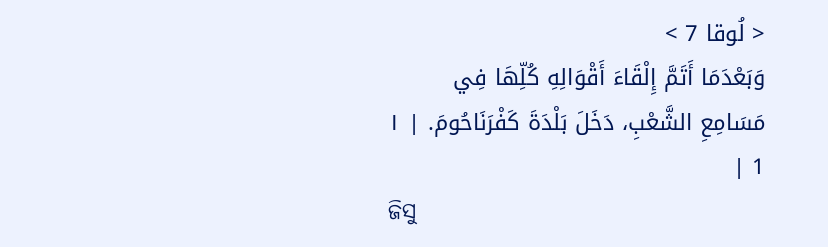< لُوقا 7 >
وَبَعْدَمَا أَتَمَّ إِلْقَاءَ أَقْوَالِهِ كُلِّهَا فِي مَسَامِعِ الشَّعْبِ، دَخَلَ بَلْدَةَ كَفْرَنَاحُومَ. | ١ 1 |
ଜିସୁ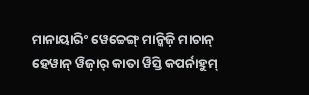ମାନାୟାରିଂ ୱେଚ୍ଚେଙ୍ଗ୍ ମାନ୍କିଜ଼ି ମାଚାନ୍ ହେୱାନ୍ ୱିଜ଼ାର୍ କାତା ୱିସ୍ତି କପର୍ନାହୁମ୍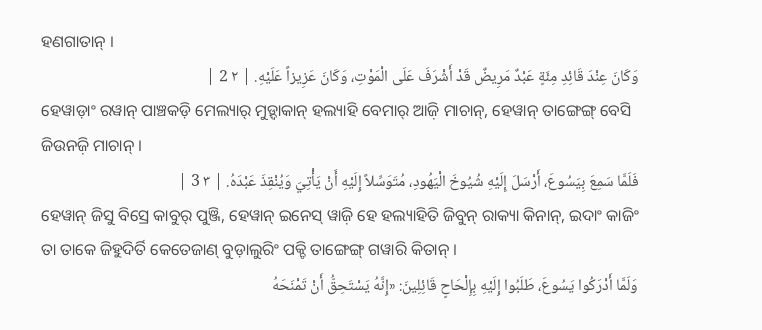ହଣଗାତାନ୍ ।
وَكَانَ عِنْدَ قَائِدِ مِئَةٍ عَبْدٌ مَرِيضٌ قَدْ أَشْرَفَ عَلَى الْمَوْتِ، وَكَانَ عَزِيزاً عَلَيْهِ. | ٢ 2 |
ହେୱାଡ଼ାଂ ରୱାନ୍ ପାଞ୍ଚକଡ଼ି ମେଲ୍ୟାର୍ ମୁଡ଼୍ଦାକାନ୍ ହଲ୍ୟାହି ବେମାର୍ ଆଜ଼ି ମାଚାନ୍, ହେୱାନ୍ ତାଙ୍ଗେଙ୍ଗ୍ ବେସି ଜିଉନଜ଼ି ମାଚାନ୍ ।
فَلَمَّا سَمِعَ بِيَسُوعَ، أَرْسَلَ إِلَيْهِ شُيُوخَ الْيَهُودِ، مُتَوَسِّلاً إِلَيْهِ أَنْ يَأْتِيَ وَيُنْقِذَ عَبْدَهُ. | ٣ 3 |
ହେୱାନ୍ ଜିସୁ ବିସ୍ରେ କାବୁର୍ ପୁଞ୍ଜି, ହେୱାନ୍ ଇନେସ୍ ୱାଜ଼ି ହେ ହଲ୍ୟାହିତି ଜିବୁନ୍ ରାକ୍ୟା କିନାନ୍, ଇଦାଂ କାଜିଂ ତା ତାକେ ଜିହୁଦିର୍ତି କେତେଜାଣ୍ ବୁଡ଼ାଲୁରିଂ ପକ୍ଚି ତାଙ୍ଗେଙ୍ଗ୍ ଗୱାରି କିତାନ୍ ।
وَلَمَّا أَدْرَكُوا يَسُوعَ، طَلَبُوا إِلَيْهِ بِإِلْحَاحٍ قَائِلِينَ: «إِنَّهُ يَسْتَحِقُّ أَنْ تَمْنَحَهُ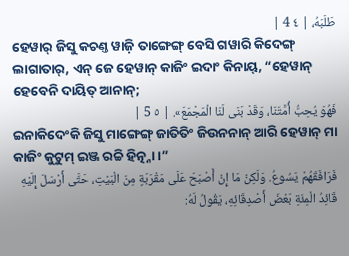طَلَبَهُ، | ٤ 4 |
ହେୱାର୍ ଜିସୁ କଚଣ୍ତ ୱାଜ଼ି ତାଙ୍ଗେଙ୍ଗ୍ ବେସି ଗୱାରି କିଦେଙ୍ଗ୍ ଲାଗାତାର୍, ଏନ୍ ଜେ ହେୱାନ୍ କାଜିଂ ଇଦାଂ କିନାୟ୍, “ହେୱାନ୍ ହେବେନି ଦାୟିତ୍ ଆନାନ୍;
فَهُوَ يُحِبُّ أُمَّتَنَا، وَقَدْ بَنَى لَنَا الْمَجْمَعَ». | ٥ 5 |
ଇନାକିଦେଂକି ଜିସୁ ମାଙ୍ଗେଙ୍ଗ୍ ଜାତିତିଂ ଜିଉନନାନ୍ ଆରି ହେୱାନ୍ ମା କାଜିଂ କୁଟୁମ୍ ଇଞ୍ଜ ରଚ୍ଚି ହିତ୍ନ୍ନା ।”
فَرَافَقَهُمْ يَسُوعُ. وَلَكِنْ مَا إِنْ أَصْبَحَ عَلَى مَقْرَبَةٍ مِنَ الْبَيْتِ، حَتَّى أَرْسَلَ إِلَيْهِ قَائِدُ الْمِئَةِ بَعْضَ أَصْدِقَائِهِ، يَقُولُ لَهُ: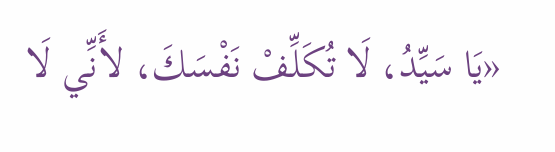«يَا سَيِّدُ، لَا تُكَلِّفْ نَفْسَكَ، لأَنِّي لَا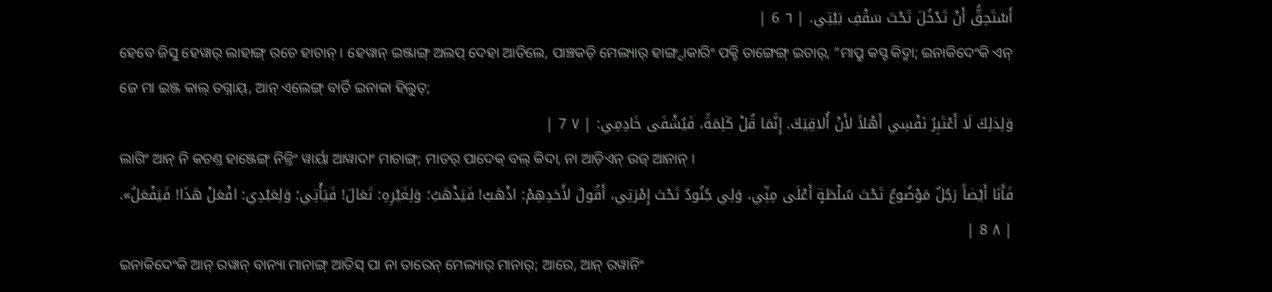أَسْتَحِقُّ أَنْ تَدْخُلَ تَحْتَ سَقْفِ بَيْتِي. | ٦ 6 |
ହେବେ ଜିସୁ ହେୱାର୍ ଲାହାଙ୍ଗ୍ ରଚେ ହାଚାନ୍ । ହେୱାନ୍ ଇଞ୍ଜାଙ୍ଗ୍ ଅଲପ୍ ଦେହା ଆତିଲେ, ପାଞ୍ଚକଡ଼ି ମେଲ୍ୟାର୍ ହାଙ୍ଗ୍ଦାକାରିଂ ପକ୍ଚି ତାଙ୍ଗେଙ୍ଗ୍ ଇଚାର୍, “ମାପ୍ରୁ କସ୍ଟ କିଦ୍ମା; ଇନାକିଦେଂକି ଏନ୍ ଜେ ମା ଇଞ୍ଜ କାଲ୍ ତଗ୍ନାୟ୍, ଆନ୍ ଏଲେଙ୍ଗ୍ ବାର୍ତି ଇନାକା ହିଲୁତ୍;
وَلِذلِكَ لَا أَعْتَبِرُ نَفْسِي أَهْلاً لأَنْ أُلاقِيَكَ. إِنَّمَا قُلْ كَلِمَةً، فَيُشْفَى خَادِمِي: | ٧ 7 |
ଲାଗିଂ ଆନ୍ ନି କଚଣ୍ତ ହାଞ୍ଜେଙ୍ଗ୍ ନିଜ୍ତିଂ ୱାର୍ୟା ଆୱାଦାଂ ମାଚାଙ୍ଗ୍; ମାତର୍ ପାଦେକ୍ ବଲ୍ କିଦା, ନା ଆଡ଼ିଏନ୍ ଉଜ୍ ଆନାନ୍ ।
فَأَنَا أَيْضاً رَجُلٌ مَوْضُوعٌ تَحْتَ سُلْطَةٍ أَعْلَى مِنِّي، وَلِي جُنُودٌ تَحْتَ إِمْرَتِي، أَقُولُ لأَحَدِهِمْ: اذْهَبْ! فَيَذْهَبُ؛ وَلِغَيْرِهِ: تَعَالَ! فَيَأْتِي؛ وَلِعَبْدِي: افْعَلْ هَذَا! فَيَفْعَلُ». | ٨ 8 |
ଇନାକିଦେଂକି ଆନ୍ ରୱାନ୍ ବାନ୍ୟା ମାନାଙ୍ଗ୍ ଆତିସ୍ ପା ନା ତାରେନ୍ ମେଲ୍ୟାର୍ ମାନାର୍; ଆରେ, ଆନ୍ ରୱାନିଂ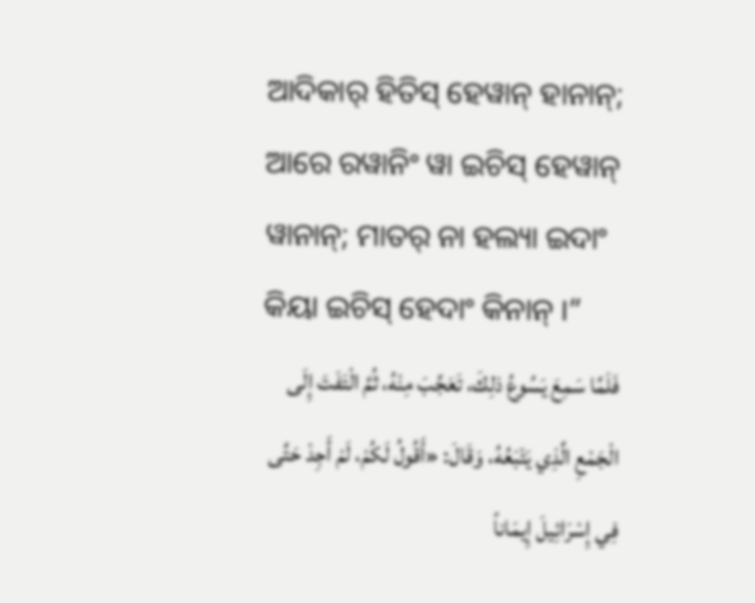ଆଦିକାର୍ ହିତିସ୍ ହେୱାନ୍ ହାନାନ୍; ଆରେ ରୱାନିଂ ୱା ଇଚିସ୍ ହେୱାନ୍ ୱାନାନ୍; ମାତର୍ ନା ହଲ୍ୟା ଇଦାଂ କିୟା ଇଚିସ୍ ହେଦାଂ କିନାନ୍ ।”
فَلَمَّا سَمِعَ يَسُوعُ ذلِكَ، تَعَجَّبَ مِنْهُ، ثُمَّ الْتَفَتَ إِلَى الْجَمْعِ الَّذِي يَتْبَعُهُ، وَقَالَ: «أَقُولُ لَكُمْ، لَمْ أَجِدْ حَتَّى فِي إِسْرَائِيلَ إِيمَاناً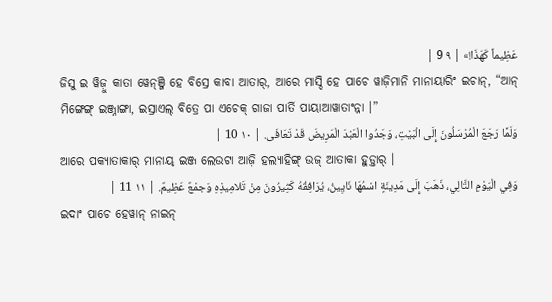عَظِيماً كَهَذَا!» | ٩ 9 |
ଜିସୁ ଇ ୱିଜ଼ୁ କାତା ୱେନ୍ଞ୍ଜି ହେ ବିସ୍ରେ କାବା ଆତାର୍, ଆରେ ମାସ୍ଦି ହେ ପାଚେ ୱାଜ଼ିମାନି ମାନାୟାରିଂ ଇଚାନ୍, “ଆନ୍ ମିଙ୍ଗେଙ୍ଗ୍ ଇଞ୍ଜ୍ନାଙ୍ଗା, ଇସ୍ରାଏଲ୍ ବିତ୍ରେ ପା ଏଚେକ୍ ଗାଜା ପାର୍ତି ପାୟାଆୱାତାଂନ୍ନା ।”
وَلَمَّا رَجَعَ الْمُرْسَلُونَ إِلَى الْبَيْتِ، وَجَدُوا الْعَبْدَ الْمَرِيضَ قَدْ تَعَافَى. | ١٠ 10 |
ଆରେ ପକ୍ୟାତାକାର୍ ମାନାୟ୍ ଇଞ୍ଜ ଲେଉଟା ଆଜ଼ି ହଲ୍ୟାହିଙ୍ଗ୍ ଉଜ୍ ଆତାକା ହୁଡ଼୍ତାର୍ ।
وَفِي الْيَوْمِ التَّالِي، ذَهَبَ إِلَى مَدِينَةٍ اسْمُهَا نَايِينُ، يُرَافِقُهُ كَثِيرُونَ مِنْ تَلامِيذِهِ وَجمْعٌ عَظِيمٌ. | ١١ 11 |
ଇଦାଂ ପାଚେ ହେୱାନ୍ ନାଇନ୍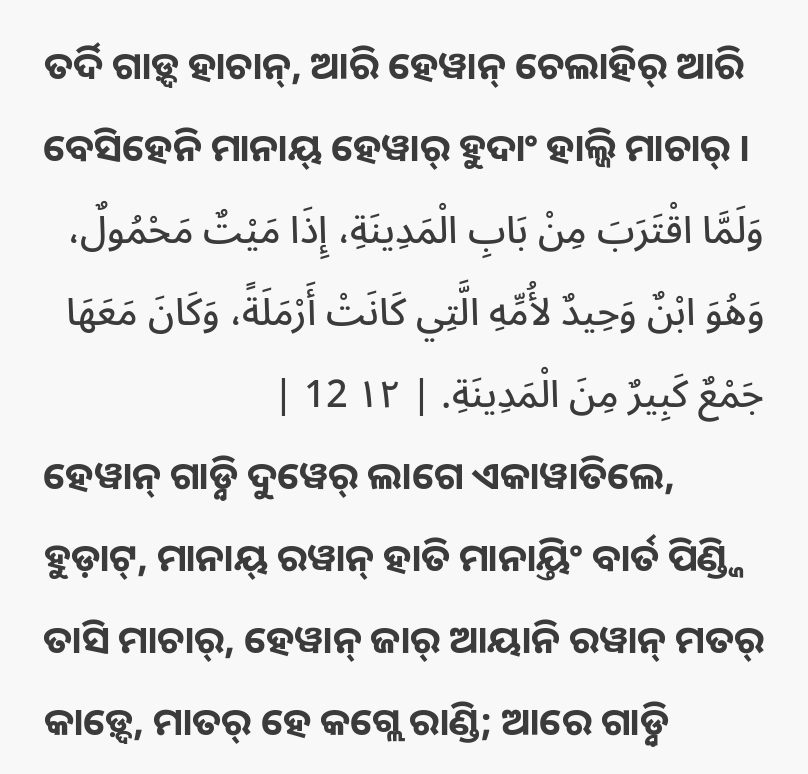ତର୍ଦି ଗାଡ଼୍ଦ ହାଚାନ୍, ଆରି ହେୱାନ୍ ଚେଲାହିର୍ ଆରି ବେସିହେନି ମାନାୟ୍ ହେୱାର୍ ହୁଦାଂ ହାଲ୍ଜି ମାଚାର୍ ।
وَلَمَّا اقْتَرَبَ مِنْ بَابِ الْمَدِينَةِ، إِذَا مَيْتٌ مَحْمُولٌ، وَهُوَ ابْنٌ وَحِيدٌ لأُمِّهِ الَّتِي كَانَتْ أَرْمَلَةً، وَكَانَ مَعَهَا جَمْعٌ كَبِيرٌ مِنَ الْمَدِينَةِ. | ١٢ 12 |
ହେୱାନ୍ ଗାଡ଼୍ନି ଦୁୱେର୍ ଲାଗେ ଏକାୱାତିଲେ, ହୁଡ଼ାଟ୍, ମାନାୟ୍ ରୱାନ୍ ହାତି ମାନାୟ୍ତିଂ ବାର୍ତ ପିଣ୍ଡ୍ଜି ତାସି ମାଚାର୍, ହେୱାନ୍ ଜାର୍ ଆୟାନି ରୱାନ୍ ମତର୍ କାଡ଼୍ଦେ, ମାତର୍ ହେ କଗ୍ଲେ ରାଣ୍ଡି; ଆରେ ଗାଡ଼୍ନି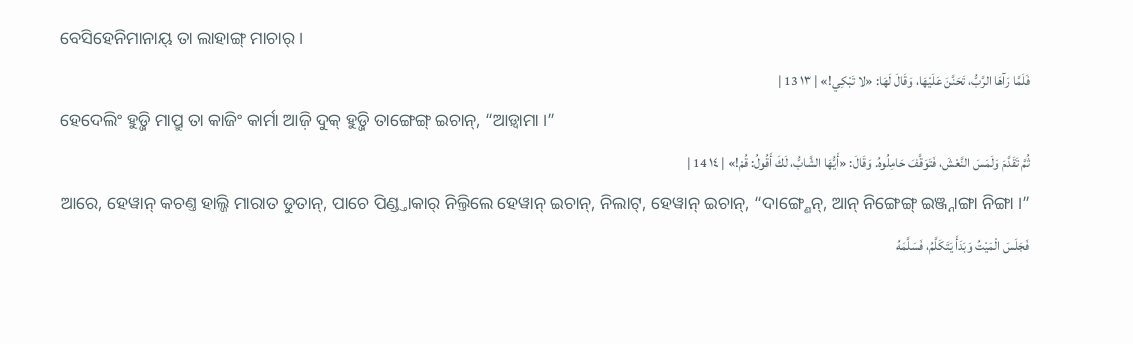ବେସିହେନିମାନାୟ୍ ତା ଲାହାଙ୍ଗ୍ ମାଚାର୍ ।
فَلَمَّا رَآهَا الرَّبُّ، تَحَنَّنَ عَلَيْهَا، وَقَالَ لَهَا: «لا تَبْكِي!» | ١٣ 13 |
ହେଦେଲିଂ ହୁଡ଼୍ଜି ମାପ୍ରୁ ତା କାଜିଂ କାର୍ମା ଆଜ଼ି ଦୁକ୍ ହୁଡ଼୍ଜି ତାଙ୍ଗେଙ୍ଗ୍ ଇଚାନ୍, “ଆଡ଼୍ବାମା ।”
ثُمَّ تَقَدَّمَ وَلَمَسَ النَّعْشَ، فَتَوَقَّفَ حَامِلُوهُ. وَقَالَ: «أَيُّهَا الشَّابُّ، لَكَ أَقُولُ: قُمْ!» | ١٤ 14 |
ଆରେ, ହେୱାନ୍ କଚଣ୍ତ ହାଲ୍ଜି ମାରାତ ଡୁତାନ୍, ପାଚେ ପିଣ୍ଡ୍ତାକାର୍ ନିଲ୍ତିଲେ ହେୱାନ୍ ଇଚାନ୍, ନିଲାଟ୍, ହେୱାନ୍ ଇଚାନ୍, “ଦାଙ୍ଗ୍ଣେନ୍, ଆନ୍ ନିଙ୍ଗେଙ୍ଗ୍ ଇଞ୍ଜ୍ନାଙ୍ଗା ନିଙ୍ଗା ।”
فَجَلَسَ الْمَيْتُ وَبَدَأَ يَتَكَلَّمُ، فَسَلَّمَهُ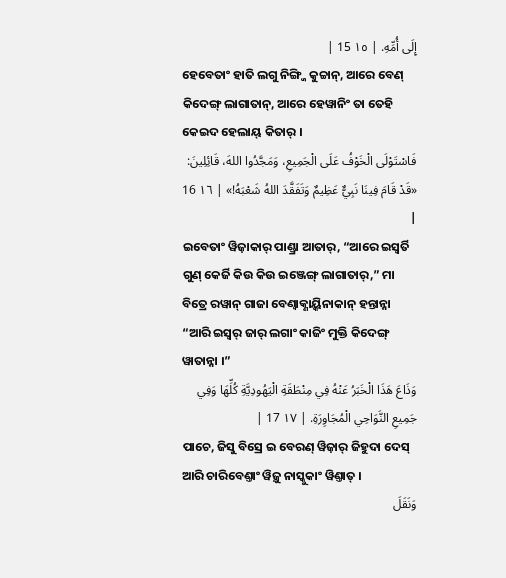إِلَى أُمِّهِ. | ١٥ 15 |
ହେବେତାଂ ହାତି ଲଗୁ ନିଙ୍ଗ୍ଜି କୁଚ୍ଚାନ୍, ଆରେ ବେଣ୍ କିଦେଙ୍ଗ୍ ଲାଗାତାନ୍, ଆରେ ହେୱାନିଂ ତା ତେହି କେଇଦ ହେଲାୟ୍ କିତାର୍ ।
فَاسْتَوْلَى الْخَوْفُ عَلَى الْجَمِيعِ، وَمَجَّدُوا اللهَ، قَائِلِينَ: «قَدْ قَامَ فِينَا نَبِيٌّ عَظِيمٌ وَتَفَقَّدَ اللهُ شَعْبَهُ!» | ١٦ 16 |
ଇବେତାଂ ୱିଜ଼ାକାର୍ ପାଣ୍ଡ୍ରା ଆତାର୍, “ଆରେ ଇସ୍ୱର୍ତି ଗୁଣ୍ କେର୍ଜି କିଉ କିଉ ଇଞ୍ଜେଙ୍ଗ୍ ଲାଗାତାର୍,” ମା ବିତ୍ରେ ରୱାନ୍ ଗାଜା ବେଣ୍ବାକ୍ଣାୟ୍କିନାକାନ୍ ହନ୍ତାନ୍ନା “ଆରି ଇସ୍ୱର୍ ଜାର୍ ଲଗାଂ କାଜିଂ ମୁକ୍ତି କିଦେଙ୍ଗ୍ ୱାତାନ୍ନା ।”
وَذَاعَ هَذَا الْخَبَرُ عَنْهُ فِي مِنْطَقَةِ الْيَهُودِيَّةِ كُلِّهَا وَفِي جَمِيعِ النَّوَاحِي الْمُجَاوِرَةِ. | ١٧ 17 |
ପାଚେ, ଜିସୁ ବିସ୍ରେ ଇ ବେରଣ୍ ୱିଜ଼ାର୍ ଜିହୁଦା ଦେସ୍ ଆରି ଚାରିବେଣ୍ତାଂ ୱିଜ଼ୁ ନାସ୍କୁକାଂ ୱିଣ୍ତାତ୍ ।
وَنَقَلَ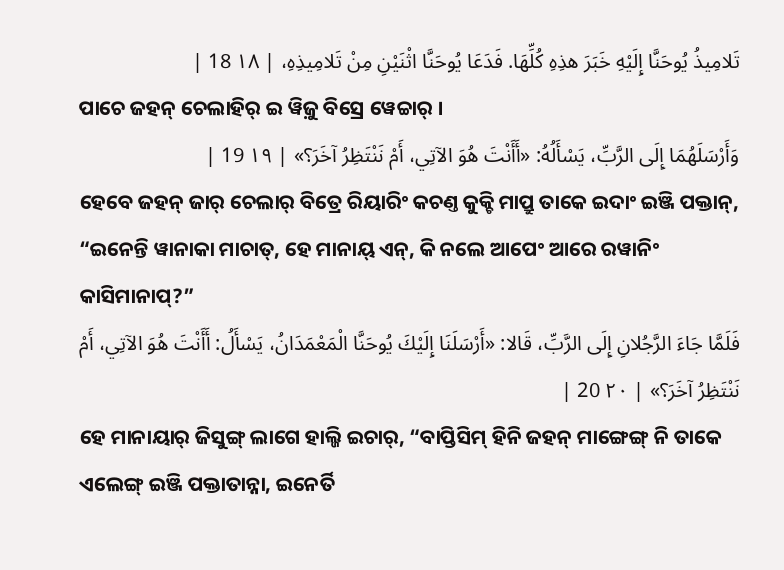تَلامِيذُ يُوحَنَّا إِلَيْهِ خَبَرَ هذِهِ كُلِّهَا. فَدَعَا يُوحَنَّا اثْنَيْنِ مِنْ تَلامِيذِهِ، | ١٨ 18 |
ପାଚେ ଜହନ୍ ଚେଲାହିର୍ ଇ ୱିଜ଼ୁ ବିସ୍ରେ ୱେଚ୍ଚାର୍ ।
وَأَرْسَلَهُمَا إِلَى الرَّبِّ، يَسْأَلُهُ: «أَأَنْتَ هُوَ الآتِي، أَمْ نَنْتَظِرُ آخَرَ؟» | ١٩ 19 |
ହେବେ ଜହନ୍ ଜାର୍ ଚେଲାର୍ ବିତ୍ରେ ରିୟାରିଂ କଚଣ୍ତ କୁକ୍ଚି ମାପ୍ରୁ ତାକେ ଇଦାଂ ଇଞ୍ଜି ପକ୍ତାନ୍, “ଇନେନ୍ତି ୱାନାକା ମାଚାତ୍, ହେ ମାନାୟ୍ ଏନ୍, କି ନଲେ ଆପେଂ ଆରେ ରୱାନିଂ କାସିମାନାପ୍?”
فَلَمَّا جَاءَ الرَّجُلانِ إِلَى الرَّبِّ، قَالا: «أَرْسَلَنَا إِلَيْكَ يُوحَنَّا الْمَعْمَدَانُ، يَسْأَلُ: أَأَنْتَ هُوَ الآتِي، أَمْ نَنْتَظِرُ آخَرَ؟» | ٢٠ 20 |
ହେ ମାନାୟାର୍ ଜିସୁଙ୍ଗ୍ ଲାଗେ ହାଲ୍ଜି ଇଚାର୍, “ବାପ୍ତିସିମ୍ ହିନି ଜହନ୍ ମାଙ୍ଗେଙ୍ଗ୍ ନି ତାକେ ଏଲେଙ୍ଗ୍ ଇଞ୍ଜି ପକ୍ତାତାନ୍ନା, ଇନେର୍ତି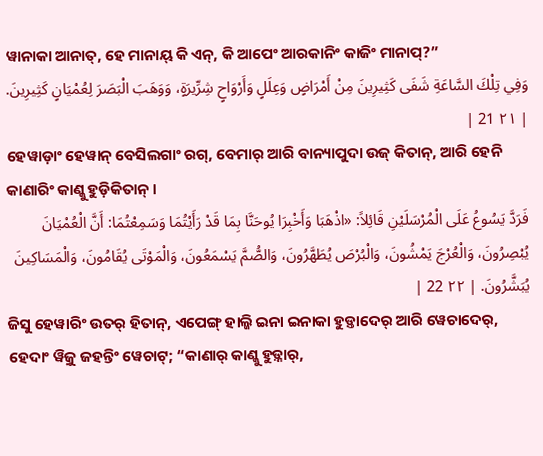ୱାନାକା ଆନାତ୍, ହେ ମାନାୟ୍ କି ଏନ୍, କି ଆପେଂ ଆରକାନିଂ କାଜିଂ ମାନାପ୍?”
وَفِي تِلْكَ السَّاعَةِ شَفَى كَثِيرِينَ مِنْ أَمْرَاضٍ وَعِلَلٍ وَأَرْوَاحٍ شِرِّيرَةٍ، وَوَهَبَ الْبَصَرَ لِعُمْيَانٍ كَثِيرِينَ. | ٢١ 21 |
ହେୱାଡ଼ାଂ ହେୱାନ୍ ବେସିଲଗାଂ ରଗ୍, ବେମାର୍ ଆରି ବାନ୍ୟାପୁଦା ଉଜ୍ କିତାନ୍, ଆରି ହେନି କାଣାରିଂ କାଣ୍କୁ ହୁଡ଼ିକିତାନ୍ ।
فَرَدَّ يَسُوعُ عَلَى الْمُرْسَلَيْنِ قَائِلاً: «اذْهَبَا وَأَخْبِرَا يُوحَنَّا بِمَا قَدْ رَأَيْتُمَا وَسَمِعْتُمَا: أَنَّ الْعُمْيَانَ يُبْصِرُونَ، وَالْعُرْجَ يَمْشُونَ، وَالْبُرْصَ يُطَهَّرُونَ، وَالصُّمَّ يَسْمَعُونَ، وَالْمَوْتَى يُقَامُونَ، وَالْمَسَاكِينَ يُبَشَّرُونَ. | ٢٢ 22 |
ଜିସୁ ହେୱାରିଂ ଉତର୍ ହିତାନ୍, ଏପେଙ୍ଗ୍ ହାଲ୍ଜି ଇନା ଇନାକା ହୁଡ଼୍ତାଦେର୍ ଆରି ୱେଚାଦେର୍, ହେଦାଂ ୱିଜ଼ୁ ଜହନ୍ତିଂ ୱେଚାଟ୍; “କାଣାର୍ କାଣ୍କୁ ହୁଡ଼୍ନାର୍,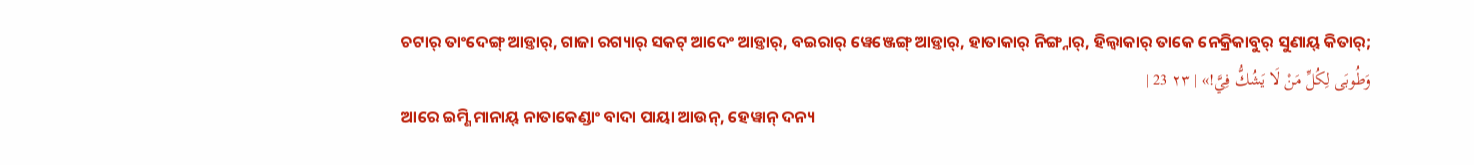ଚଟାର୍ ତାଂଦେଙ୍ଗ୍ ଆଡ଼୍ତାର୍, ଗାଜା ରଗ୍ୟାର୍ ସକଟ୍ ଆଦେଂ ଆଡ଼୍ତାର୍, ବଇରାର୍ ୱେଞ୍ଜେଙ୍ଗ୍ ଆଡ଼୍ତାର୍, ହାତାକାର୍ ନିଙ୍ଗ୍ନାର୍, ହିଲ୍ୱାକାର୍ ତାକେ ନେକ୍ରିକାବୁର୍ ସୁଣାୟ୍ କିତାର୍;
وَطُوبَى لِكُلِّ مَنْ لَا يَشُكُّ فِيَّ!» | ٢٣ 23 |
ଆରେ ଇମ୍ଣି ମାନାୟ୍ ନାତାକେଣ୍ଡାଂ ବାଦା ପାୟା ଆଉନ୍, ହେୱାନ୍ ଦନ୍ୟ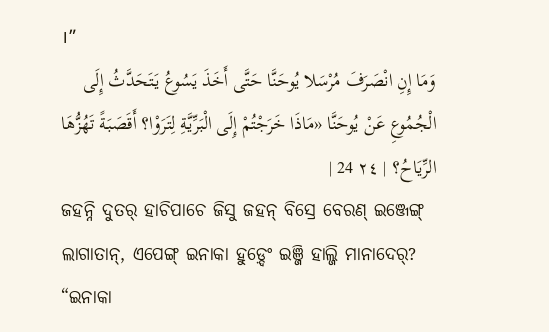।”
وَمَا إِنِ انْصَرَفَ مُرْسَلا يُوحَنَّا حَتَّى أَخَذَ يَسُوعُ يَتَحَدَّثُ إِلَى الْجُمُوعِ عَنْ يُوحَنَّا «مَاذَا خَرَجْتُمْ إِلَى الْبَرِّيَّةِ لِتَرَوْا؟ أَقَصَبَةً تَهُزُّهَا الرِّيَاحُ؟ | ٢٤ 24 |
ଜହନ୍ନି ଦୁତର୍ ହାଚିପାଚେ ଜିସୁ ଜହନ୍ ବିସ୍ରେ ବେରଣ୍ ଇଞ୍ଜେଙ୍ଗ୍ ଲାଗାତାନ୍, ଏପେଙ୍ଗ୍ ଇନାକା ହୁଡ଼୍ଦେଂ ଇଞ୍ଜି ହାଲ୍ଜି ମାନାଦେର୍? “ଇନାକା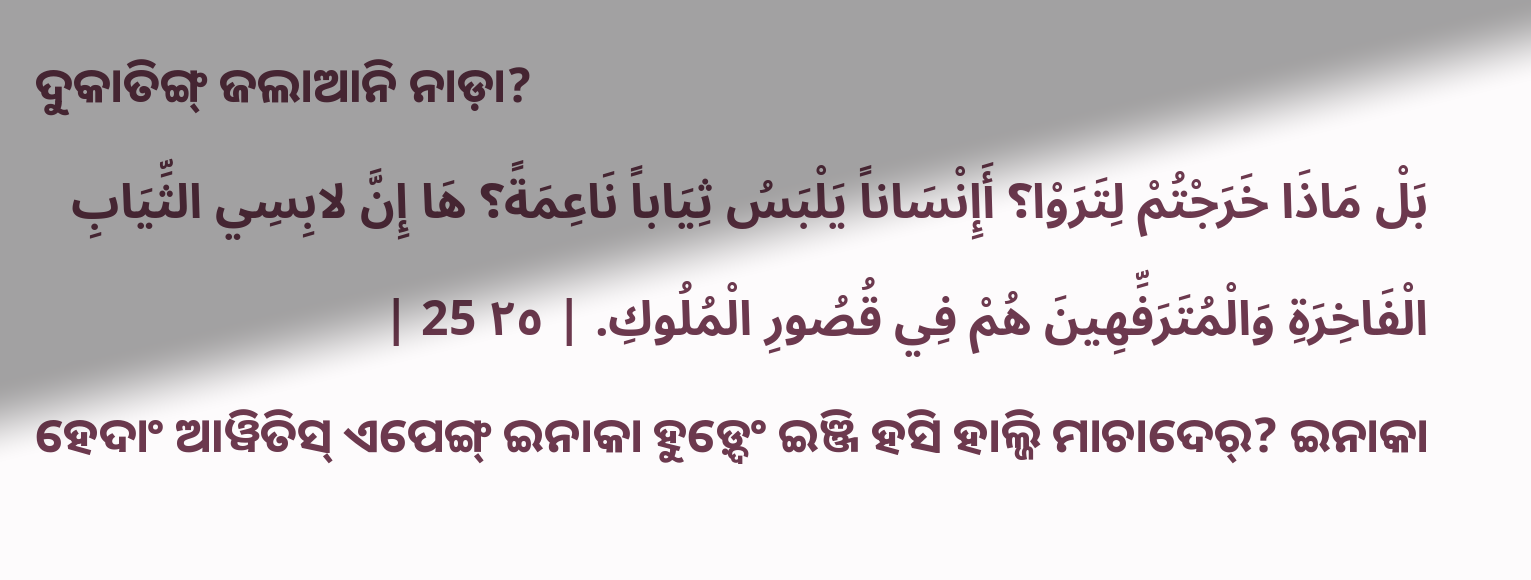ଦୁକାତିଙ୍ଗ୍ ଜଲାଆନି ନାଡ଼ା?
بَلْ مَاذَا خَرَجْتُمْ لِتَرَوْا؟ أَإِنْسَاناً يَلْبَسُ ثِيَاباً نَاعِمَةً؟ هَا إِنَّ لابِسِي الثِّيَابِ الْفَاخِرَةِ وَالْمُتَرَفِّهِينَ هُمْ فِي قُصُورِ الْمُلُوكِ. | ٢٥ 25 |
ହେଦାଂ ଆୱିତିସ୍ ଏପେଙ୍ଗ୍ ଇନାକା ହୁଡ଼୍ଦେଂ ଇଞ୍ଜି ହସି ହାଲ୍ଜି ମାଚାଦେର୍? ଇନାକା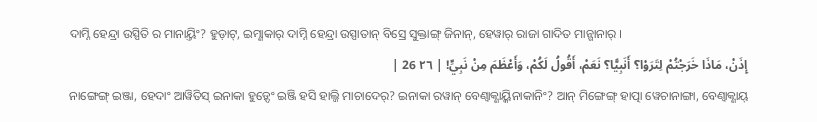ଦାମ୍ନି ହେନ୍ଦ୍ରା ଉସ୍ପିତି ର ମାନାୟ୍ତିଂ? ହୁଡ଼ାଟ୍, ଇମ୍ଣାକାର୍ ଦାମ୍ନି ହେନ୍ଦ୍ରା ଉସ୍ପାତାନ୍ ବିସ୍ରେ ସୁକ୍ତାଙ୍ଗ୍ ଜିନାନ୍, ହେୱାର୍ ରାଜା ଗାଦିତ ମାନ୍ଗାନାର୍ ।
إِذَنْ، مَاذَا خَرَجْتُمْ لِتَرَوْا؟ أَنَبِيًّا؟ نَعَمْ، أَقُولُ لَكُمْ، وَأَعْظَمَ مِنْ نَبِيٍّ! | ٢٦ 26 |
ନାଙ୍ଗେଙ୍ଗ୍ ଇଞ୍ଜା, ହେଦାଂ ଆୱିତିସ୍ ଇନାକା ହୁଡ଼୍ଦେଂ ଇଞ୍ଜି ହସି ହାଲ୍ଜି ମାଚାଦେର୍? ଇନାକା ରୱାନ୍ ବେଣ୍ବାକ୍ଣାୟ୍କିନାକାନିଂ? ଆନ୍ ମିଙ୍ଗେଙ୍ଗ୍ ହାତ୍ପା ୱେଚାନାଙ୍ଗା, ବେଣ୍ବାକ୍ଣାୟ୍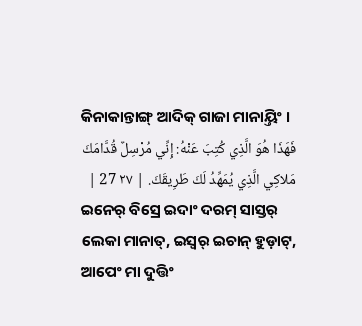କିନାକାନ୍ତାଙ୍ଗ୍ ଆଦିକ୍ ଗାଜା ମାନାୟ୍ତିଂ ।
فَهَذَا هُوَ الَّذِي كُتِبَ عَنْهُ: إِنِّي مُرْسِلٌ قُدَّامَكَ مَلاكِي الَّذِي يُمَهِّدُ لَكَ طَرِيقَكَ. | ٢٧ 27 |
ଇନେର୍ ବିସ୍ରେ ଇଦାଂ ଦରମ୍ ସାସ୍ତର୍ ଲେକା ମାନାତ୍, ଇସ୍ୱର୍ ଇଚାନ୍ ହୁଡ଼ାଟ୍, ଆପେଂ ମା ଦୁତ୍ତିଂ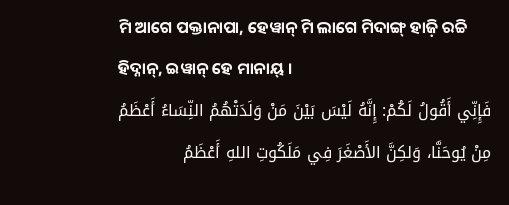ମି ଆଗେ ପକ୍ତାନାପା, ହେୱାନ୍ ମି ଲାଗେ ମିଦାଙ୍ଗ୍ ହାଜ଼ି ରଚ୍ଚି ହିଦ୍ନାନ୍, ଇୱାନ୍ ହେ ମାନାୟ୍ ।
فَإِنِّي أَقُولُ لَكُمْ: إِنَّهُ لَيْسَ بَيْنَ مَنْ وَلَدَتْهُمُ النِّسَاءُ أَعْظَمُ مِنْ يُوحَنَّا، وَلكِنَّ الأَصْغَرَ فِي مَلَكُوتِ اللهِ أَعْظَمُ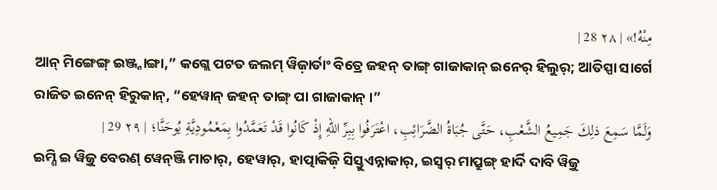مِنْهُ!» | ٢٨ 28 |
ଆନ୍ ମିଙ୍ଗେଙ୍ଗ୍ ଇଞ୍ଜ୍ନାଙ୍ଗା,” କଗ୍ଲେ ପଟତ ଜଲମ୍ ୱିଜ଼ାର୍ତାଂ ବିତ୍ରେ ଜହନ୍ ତାଙ୍ଗ୍ ଗାଜାକାନ୍ ଇନେର୍ ହିଲୁର୍; ଆତିସ୍ପା ସାର୍ଗେ ରାଜିତ ଇନେନ୍ ହିରୁକାନ୍, “ହେୱାନ୍ ଜହନ୍ ତାଙ୍ଗ୍ ପା ଗାଜାକାନ୍ ।”
وَلَمَّا سَمِعَ ذلِكَ جَمِيعُ الشَّعْبِ، حَتَّى جُبَاةُ الضَّرَائِبِ، اعْتَرَفُوا بِبِرِّ اللهِ إِذْ كَانُوا قَدْ تَعَمَّدُوا بِمَعْمُودِيَّةِ يُوحَنَّا؛ | ٢٩ 29 |
ଇମ୍ଣି ଇ ୱିଜ଼ୁ ବେରଣ୍ ୱେନ୍ଞ୍ଜି ମାଚାର୍, ହେୱାର୍, ହାତ୍ପାକିଜ଼ି ସିସ୍ତୁଏନ୍ନାକାର୍, ଇସ୍ୱର୍ ମାପ୍ରୁଙ୍ଗ୍ ହାର୍ଦି ଦାବି ୱିଜ଼ୁ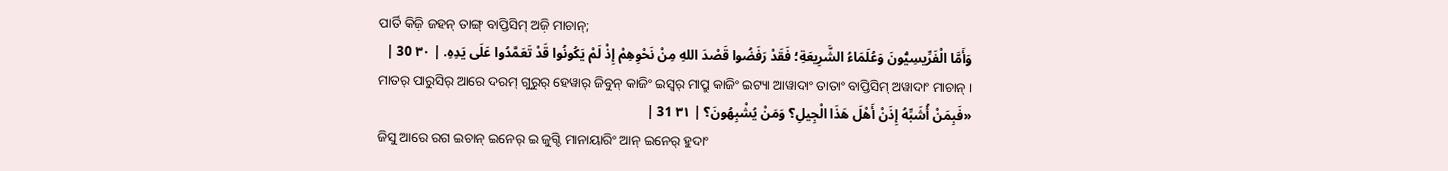ପାର୍ତି କିଜ଼ି ଜହନ୍ ତାଙ୍ଗ୍ ବାପ୍ତିସିମ୍ ଅଜ଼ି ମାଚାନ୍;
وَأَمَّا الْفَرِّيسِيُّونَ وَعُلَمَاءُ الشَّرِيعَةِ؛ فَقَدْ رَفَضُوا قَصْدَ اللهِ مِنْ نَحْوِهِمْ إِذْ لَمْ يَكُونُوا قَدْ تَعَمَّدُوا عَلَى يَدِهِ. | ٣٠ 30 |
ମାତର୍ ପାରୁସିର୍ ଆରେ ଦରମ୍ ଗୁରୁର୍ ହେୱାର୍ ଜିବୁନ୍ କାଜିଂ ଇସ୍ୱର୍ ମାପ୍ରୁ କାଜିଂ ଇଟ୍ୟା ଆୱାଦାଂ ତାତାଂ ବାପ୍ତିସିମ୍ ଅୱାଦାଂ ମାଚାନ୍ ।
«فَبِمَنْ أُشَبِّهُ إِذَنْ أَهْلَ هَذَا الْجِيلِ؟ وَمَنْ يُشْبِهُونَ؟ | ٣١ 31 |
ଜିସୁ ଆରେ ରଗ ଇଚାନ୍ ଇନେର୍ ଇ ଜୁଗ୍ଦି ମାନାୟାରିଂ ଆନ୍ ଇନେର୍ ହୁଦାଂ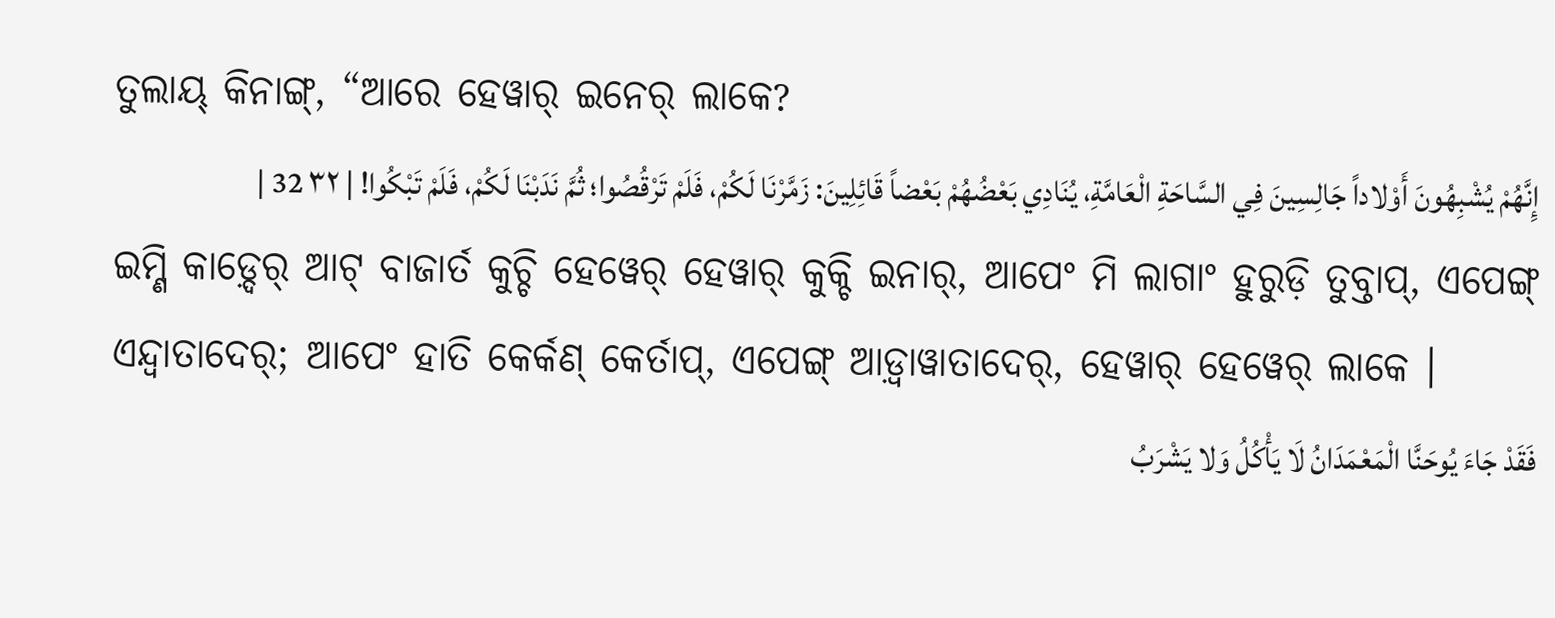ତୁଲାୟ୍ କିନାଙ୍ଗ୍, “ଆରେ ହେୱାର୍ ଇନେର୍ ଲାକେ?
إِنَّهُمْ يُشْبِهُونَ أَوْلاداً جَالِسِينَ فِي السَّاحَةِ الْعَامَّةِ، يُنَادِي بَعْضُهُمْ بَعْضاً قَائِلِينَ: زَمَّرْنَا لَكُمْ، فَلَمْ تَرْقُصُوا؛ ثُمَّ نَدَبْنَا لَكُمْ، فَلَمْ تَبْكُوا! | ٣٢ 32 |
ଇମ୍ଣି କାଡ଼୍ଦେର୍ ଆଟ୍ ବାଜାର୍ତ କୁଚ୍ଚି ହେୱେର୍ ହେୱାର୍ କୁକ୍ଚି ଇନାର୍, ଆପେଂ ମି ଲାଗାଂ ହୁରୁଡ଼ି ତୁବ୍ତାପ୍, ଏପେଙ୍ଗ୍ ଏନ୍ଦ୍ୱାତାଦେର୍; ଆପେଂ ହାତି କେର୍କଣ୍ କେର୍ତାପ୍, ଏପେଙ୍ଗ୍ ଆଡ଼୍ବାୱାତାଦେର୍, ହେୱାର୍ ହେୱେର୍ ଲାକେ ।
فَقَدْ جَاءَ يُوحَنَّا الْمَعْمَدَانُ لَا يَأْكُلُ وَلا يَشْرَبُ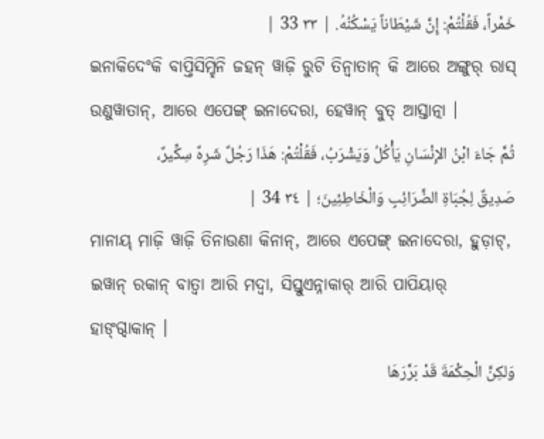خَمْراً، فَقُلْتُمْ: إِنَّ شَيْطَاناً يَسْكُنُهُ. | ٣٣ 33 |
ଇନାକିଦେଂକି ବାପ୍ତିସିମ୍ହିନି ଜହନ୍ ୱାଜ଼ି ରୁଟି ତିନ୍ୱାତାନ୍ କି ଆରେ ଅଙ୍ଗୁର୍ ରାସ୍ ଉଣୁୱାତାନ୍, ଆରେ ଏପେଙ୍ଗ୍ ଇନାଦେରା, ହେୱାନ୍ ବୁତ୍ ଆସ୍ତାତ୍ନା ।
ثُمَّ جَاءَ ابْنُ الإِنْسَانِ يَأْكُلُ وَيَشْرَبُ، فَقُلْتُمْ: هَذَا رَجُلٌ شَرِهٌ سِكِّيرٌ، صَدِيقٌ لِجُبَاةِ الضَّرَائِبِ وَالْخَاطِئِينَ؛ | ٣٤ 34 |
ମାନାୟ୍ ମାଜ଼ି ୱାଜ଼ି ତିନାଉଣା କିନାନ୍, ଆରେ ଏପେଙ୍ଗ୍ ଇନାଦେରା, ହୁଡ଼ାଟ୍, ଇୱାନ୍ ରକାନ୍ ବାତ୍ୱା ଆରି ମଦ୍ୱା, ସିସ୍ତୁଏନ୍ନାକାର୍ ଆରି ପାପିୟାର୍ ହାଙ୍ଗ୍ଦାକାନ୍ ।
وَلكِنَّ الْحِكْمَةَ قَدْ بَرَّرَهَا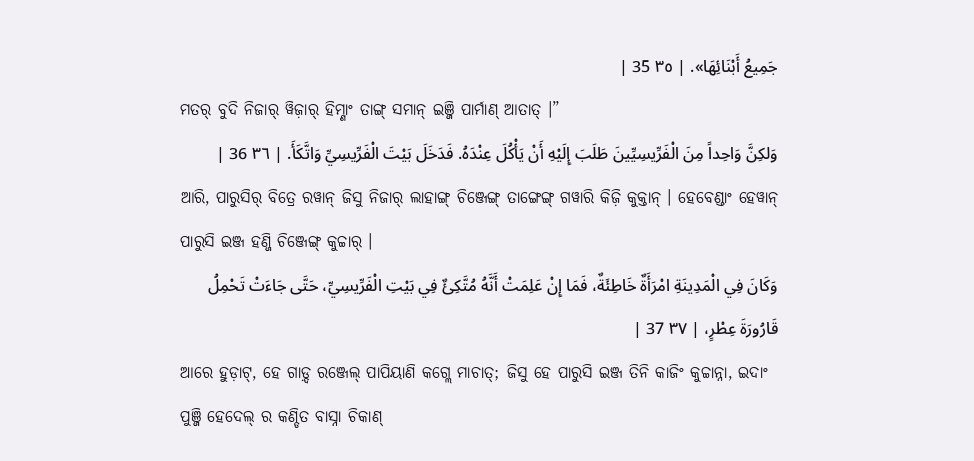جَمِيعُ أَبْنَائِهَا». | ٣٥ 35 |
ମତର୍ ବୁଦି ନିଜାର୍ ୱିଜ଼ାର୍ ହିମ୍ଣାଂ ତାଙ୍ଗ୍ ସମାନ୍ ଇଞ୍ଜି ପାର୍ମାଣ୍ ଆତାତ୍ ।”
وَلكِنَّ وَاحِداً مِنَ الْفَرِّيسِيِّينَ طَلَبَ إِلَيْهِ أَنْ يَأْكُلَ عِنْدَهُ. فَدَخَلَ بَيْتَ الْفَرِّيسِيِّ وَاتَّكَأَ. | ٣٦ 36 |
ଆରି, ପାରୁସିର୍ ବିତ୍ରେ ରୱାନ୍ ଜିସୁ ନିଜାର୍ ଲାହାଙ୍ଗ୍ ଚିଞ୍ଜେଙ୍ଗ୍ ତାଙ୍ଗେଙ୍ଗ୍ ଗୱାରି କିଜ଼ି କୁକ୍ତାନ୍ । ହେବେଣ୍ଡାଂ ହେୱାନ୍ ପାରୁସି ଇଞ୍ଜ ହଣ୍ଜି ଚିଞ୍ଜେଙ୍ଗ୍ କୁଚ୍ଚାର୍ ।
وَكَانَ فِي الْمَدِينَةِ امْرَأَةٌ خَاطِئَةٌ، فَمَا إِنْ عَلِمَتْ أَنَّهُ مُتَّكِئٌ فِي بَيْتِ الْفَرِّيسِيِّ، حَتَّى جَاءَتْ تَحْمِلُ قَارُورَةَ عِطْرٍ، | ٣٧ 37 |
ଆରେ ହୁଡ଼ାଟ୍, ହେ ଗାଡ଼୍ଦ ରଞ୍ଜେଲ୍ ପାପିୟାଣି କଗ୍ଲେ ମାଚାତ୍; ଜିସୁ ହେ ପାରୁସି ଇଞ୍ଜ ତିନି କାଜିଂ କୁଚ୍ଚାନ୍ନା, ଇଦାଂ ପୁଞ୍ଜି ହେଦେଲ୍ ର କଣ୍ଡିତ ବାସ୍ନା ଚିକାଣ୍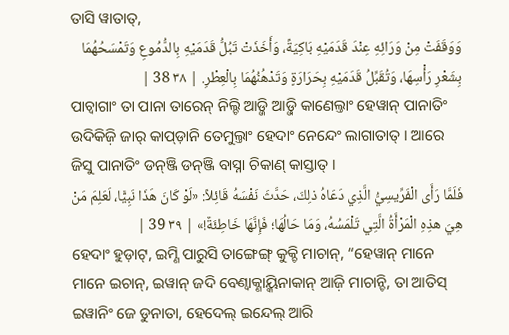ତାସି ୱାତାତ୍,
وَوَقَفَتْ مِنْ وَرَائِهِ عِنْدَ قَدَمَيْهِ بَاكِيَةً، وَأَخَذَتْ تَبُلُّ قَدَمَيْهِ بِالدُّمُوعِ وَتَمْسَحُهُمَا بِشَعْرِ رَأْسِهَا، وَتُقَبِّلُ قَدَمَيْهِ بِحَرَارَةٍ وَتَدْهُنُهُمَا بِالْعِطْرِ. | ٣٨ 38 |
ପାଚ୍ବାଗାଂ ତା ପାନା ତାରେନ୍ ନିଲ୍ଚି ଆଡ଼୍ଜି ଆଡ଼୍ଜି କାଣେଲ୍ତାଂ ହେୱାନ୍ ପାନାତିଂ ଉଦିକିଜ଼ି ଜାର୍ କାପ୍ଡ଼ାନି ତେମୁଲ୍ତାଂ ହେଦାଂ ନେନ୍ଦେଂ ଲାଗାତାତ୍ । ଆରେ ଜିସୁ ପାନାତିଂ ଡନ୍ଞ୍ଜି ଡନ୍ଞ୍ଜି ବାସ୍ନା ଚିକାଣ୍ କାସ୍ତାତ୍ ।
فَلَمَّا رَأَى الْفَرِّيسِيُّ الَّذِي دَعَاهُ ذلِكَ، حَدَّثَ نَفْسَهُ قَائِلاً: «لَوْ كَانَ هَذَا نَبِيًّا، لَعَلِمَ مَنْ هِيَ هذِهِ الْمَرْأَةُ الَّتِي تَلْمَسُهُ، وَمَا حَالُهَا؛ فَإِنَّهَا خَاطِئَةٌ!» | ٣٩ 39 |
ହେଦାଂ ହୁଡ଼ାଟ୍, ଇମ୍ଣି ପାରୁସି ତାଙ୍ଗେଙ୍ଗ୍ କୁକ୍ଚି ମାଚାନ୍, “ହେୱାନ୍ ମାନେ ମାନେ ଇଚାନ୍, ଇୱାନ୍ ଜଦି ବେଣ୍ବାକ୍ଣାୟ୍କିନାକାନ୍ ଆଜ଼ି ମାଚାନ୍ଚି, ତା ଆତିସ୍ ଇୱାନିଂ ଜେ ଡୁନାତା, ହେଦେଲ୍ ଇନ୍ଦେଲ୍ ଆରି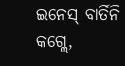ଇନେସ୍ ବାର୍ତିନି କଗ୍ଲେ,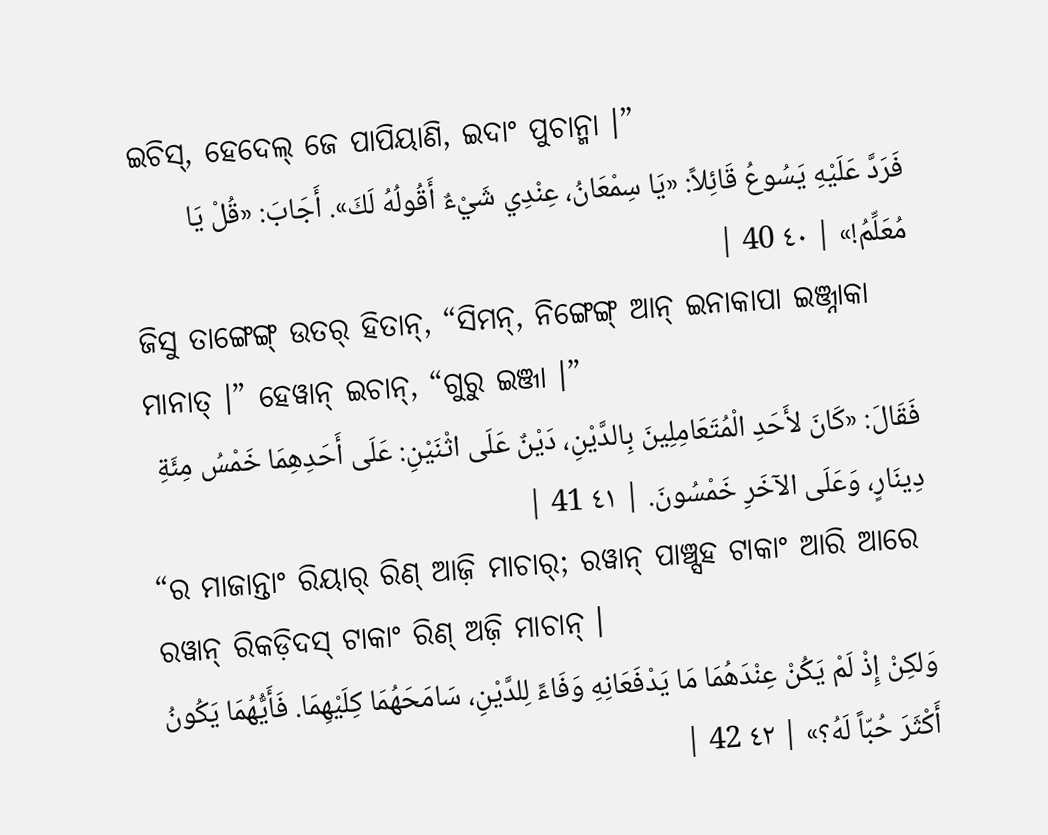ଇଚିସ୍, ହେଦେଲ୍ ଜେ ପାପିୟାଣି, ଇଦାଂ ପୁଚାନ୍ମା ।”
فَرَدَّ عَلَيْهِ يَسُوعُ قَائِلاً: «يَا سِمْعَانُ، عِنْدِي شَيْءٌ أَقُولُهُ لَكَ». أَجَابَ: «قُلْ يَا مُعَلِّمُ!» | ٤٠ 40 |
ଜିସୁ ତାଙ୍ଗେଙ୍ଗ୍ ଉତର୍ ହିତାନ୍, “ସିମନ୍, ନିଙ୍ଗେଙ୍ଗ୍ ଆନ୍ ଇନାକାପା ଇଞ୍ଜ୍ନାକା ମାନାତ୍ ।” ହେୱାନ୍ ଇଚାନ୍, “ଗୁରୁ ଇଞ୍ଜା ।”
فَقَالَ: «كَانَ لأَحَدِ الْمُتَعَامِلِينَ بِالدَّيْنِ، دَيْنٌ عَلَى اثْنَيْنِ: عَلَى أَحَدِهِمَا خَمْسُ مِئَةِ دِينَارٍ، وَعَلَى الآخَرِ خَمْسُونَ. | ٤١ 41 |
“ର ମାଜାନ୍ତାଂ ରିୟାର୍ ରିଣ୍ ଆଜ଼ି ମାଚାର୍; ରୱାନ୍ ପାଞ୍ଚ୍ସହ ଟାକାଂ ଆରି ଆରେ ରୱାନ୍ ରିକଡ଼ିଦସ୍ ଟାକାଂ ରିଣ୍ ଅଜ଼ି ମାଚାନ୍ ।
وَلكِنْ إِذْ لَمْ يَكُنْ عِنْدَهُمَا مَا يَدْفَعَانِهِ وَفَاءً لِلدَّيْنِ، سَامَحَهُمَا كِلَيْهِمَا. فَأَيُّهُمَا يَكُونُ أَكْثَرَ حُبّاً لَهُ؟» | ٤٢ 42 |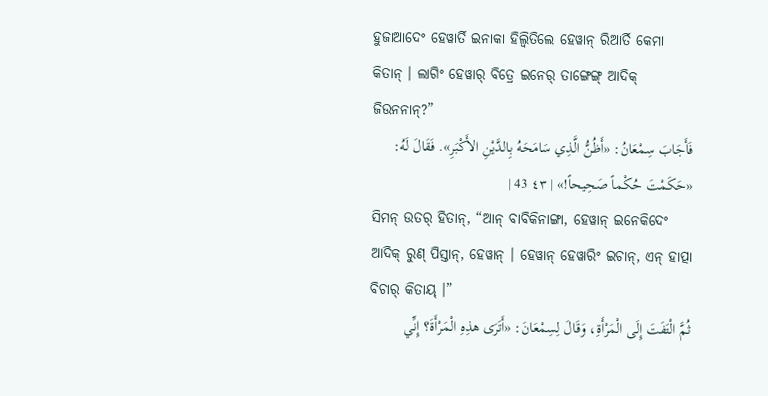ହୁଜାଆଦେଂ ହେୱାର୍ତି ଇନାକା ହିଲ୍ୱିତିଲେ ହେୱାନ୍ ରିଆର୍ତି କେମା କିତାନ୍ । ଲାଗିଂ ହେୱାର୍ ବିତ୍ରେ ଇନେର୍ ତାଙ୍ଗେଙ୍ଗ୍ ଆଦିକ୍ ଜିଉନନାନ୍?”
فَأَجَابَ سِمْعَانُ: «أَظُنُّ الَّذِي سَامَحَهُ بِالدَّيْنِ الأَكْبَرِ». فَقَالَ لَهُ: «حَكَمْتَ حُكْماً صَحِيحاً!» | ٤٣ 43 |
ସିମନ୍ ଉତର୍ ହିତାନ୍, “ଆନ୍ ବାବିକିନାଙ୍ଗା, ହେୱାନ୍ ଇନେକିଦେଂ ଆଦିକ୍ ରୁଣ୍ ପିସ୍ତାନ୍, ହେୱାନ୍ । ହେୱାନ୍ ହେୱାରିଂ ଇଚାନ୍, ଏନ୍ ହାତ୍ପା ବିଚାର୍ କିତାୟ୍ ।”
ثُمَّ الْتَفَتَ إِلَى الْمَرْأَةِ، وَقَالَ لِسِمْعَانَ: «أَتَرَى هذِهِ الْمَرْأَةَ؟ إِنِّي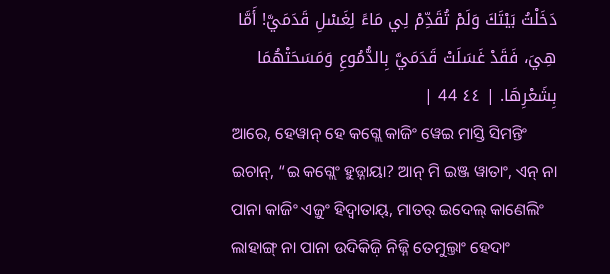دَخَلْتُ بَيْتَكَ وَلَمْ تُقَدِّمْ لِي مَاءً لِغَسْلِ قَدَمَيَّ! أَمَّا هِيَ، فَقَدْ غَسَلَتْ قَدَمَيَّ بِالدُّمُوعِ وَمَسَحَتْهُمَا بِشَعْرِهَا. | ٤٤ 44 |
ଆରେ, ହେୱାନ୍ ହେ କଗ୍ଲେ କାଜିଂ ୱେଇ ମାସ୍ତି ସିମନ୍ତିଂ ଇଚାନ୍, “ଇ କଗ୍ଲେଂ ହୁଡ଼୍ନାୟା? ଆନ୍ ମି ଇଞ୍ଜ ୱାତାଂ, ଏନ୍ ନା ପାନା କାଜିଂ ଏଜ଼ୁଂ ହିଦ୍ୱାତାୟ୍, ମାତର୍ ଇଦେଲ୍ କାଣେଲିଂ ଲାହାଙ୍ଗ୍ ନା ପାନା ଉଦିକିଜ଼ି ନିଜ୍ନି ତେମୁଲ୍ତାଂ ହେଦାଂ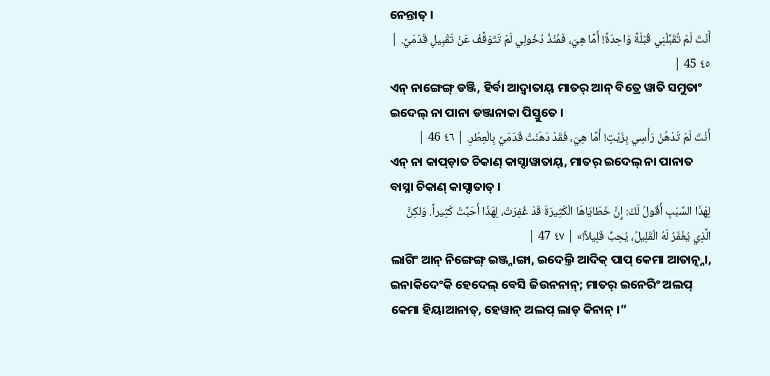ନେନ୍ତାତ୍ ।
أَنْتَ لَمْ تُقَبِّلْنِي قُبْلَةً وَاحِدَةً! أَمَّا هِيَ، فَمُنْذُ دُخُولِي لَمْ تَتَوَقَّفْ عَنْ تَقْبِيلِ قَدَمَيَّ. | ٤٥ 45 |
ଏନ୍ ନାଙ୍ଗେଙ୍ଗ୍ ଡଞ୍ଜି, ହିର୍ବା ଆଦ୍ୱାତାୟ୍ ମାତର୍ ଆନ୍ ବିତ୍ରେ ୱାତି ସମୁତାଂ ଇଦେଲ୍ ନା ପାନା ଡଞ୍ଜାନାକା ପିସ୍ତୁତେ ।
أَنْتَ لَمْ تَدْهُنْ رَأْسِي بِزَيْتٍ! أَمَّا هِيَ، فَقَدْ دَهَنَتْ قَدَمَيَّ بِالْعِطْرِ. | ٤٦ 46 |
ଏନ୍ ନା କାପ୍ଡ଼ାତ ଚିକାଣ୍ କାସ୍ଦାୱାତାୟ୍, ମାତର୍ ଇଦେଲ୍ ନା ପାନାତ ବାସ୍ନା ଚିକାଣ୍ କାସ୍ଦାତାତ୍ ।
لِهَذَا السَّبَبِ أَقُولُ لَكَ: إِنَّ خَطَايَاهَا الْكَثِيرَةَ قَدْ غُفِرَتْ، لِهَذَا أَحَبَّتْ كَثِيراً. وَلكِنَّ الَّذِي يُغْفَرُ لَهُ الْقَلِيلُ، يُحِبُّ قَلِيلاً!» | ٤٧ 47 |
ଲାଗିଂ ଆନ୍ ନିଙ୍ଗେଙ୍ଗ୍ ଇଞ୍ଜ୍ନାଙ୍ଗା, ଇଦେଲ୍ତି ଆଦିକ୍ ପାପ୍ କେମା ଆତାତ୍ନ୍ନା, ଇନାକିଦେଂକି ହେଦେଲ୍ ବେସି ଜିଉନନାନ୍; ମାତର୍ ଇନେରିଂ ଅଲପ୍ କେମା ହିୟାଆନାତ୍, ହେୱାନ୍ ଅଲପ୍ ଲାଡ୍ କିନାନ୍ ।”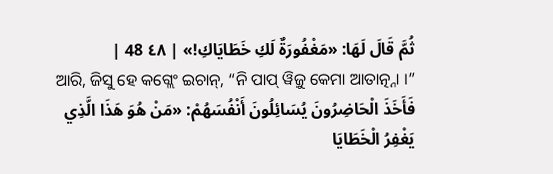ثُمَّ قَالَ لَهَا: «مَغْفُورَةٌ لَكِ خَطَايَاكِ!» | ٤٨ 48 |
ଆରି, ଜିସୁ ହେ କଗ୍ଲେଂ ଇଚାନ୍, “ନି ପାପ୍ ୱିଜ଼ୁ କେମା ଆତାତ୍ନ୍ନା ।”
فَأَخَذَ الْحَاضِرُونَ يُسَائِلُونَ أَنْفُسَهُمْ: «مَنْ هُوَ هَذَا الَّذِي يَغْفِرُ الْخَطَايَا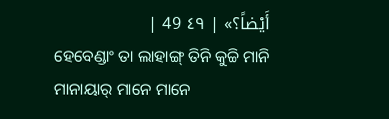أَيْضاً؟» | ٤٩ 49 |
ହେବେଣ୍ଡାଂ ତା ଲାହାଙ୍ଗ୍ ତିନି କୁଚ୍ଚି ମାନି ମାନାୟାର୍ ମାନେ ମାନେ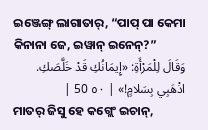ଇଞ୍ଜେଙ୍ଗ୍ ଲାଗାତାର୍, “ପାପ୍ ପା କେମା କିନାନା ଜେ, ଇୱାନ୍ ଇନେନ୍?”
وَقَالَ لِلْمَرْأَةِ: «إِيمَانُكِ قَدْ خَلَّصَكِ. اذْهَبِي بِسَلامٍ!» | ٥٠ 50 |
ମାତର୍ ଜିସୁ ହେ କଗ୍ଲେଂ ଇଚାନ୍,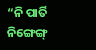“ନି ପାର୍ତି ନିଙ୍ଗେଙ୍ଗ୍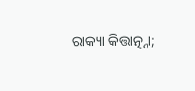ରାକ୍ୟା କିତ୍ତାତ୍ନ୍ନା;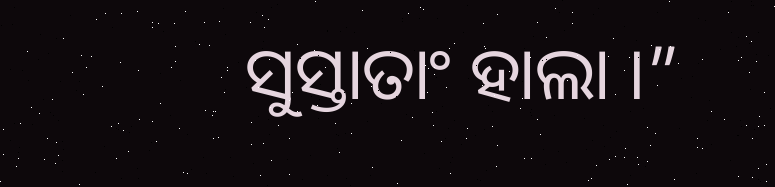ସୁସ୍ତାତାଂ ହାଲା ।”